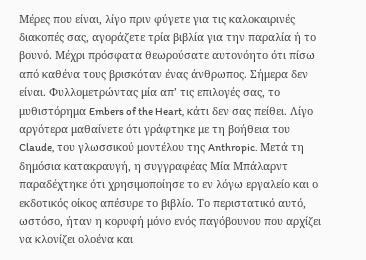Μέρες που είναι, λίγο πριν φύγετε για τις καλοκαιρινές διακοπές σας, αγοράζετε τρία βιβλία για την παραλία ή το βουνό. Μέχρι πρόσφατα θεωρούσατε αυτονόητο ότι πίσω από καθένα τους βρισκόταν ένας άνθρωπος. Σήμερα δεν είναι. Φυλλομετρώντας μία απ’ τις επιλογές σας, το μυθιστόρημα Embers of the Heart, κάτι δεν σας πείθει. Λίγο αργότερα μαθαίνετε ότι γράφτηκε με τη βοήθεια του Claude, του γλωσσικού μοντέλου της Anthropic. Μετά τη δημόσια κατακραυγή, η συγγραφέας Μία Μπάλαρντ παραδέχτηκε ότι χρησιμοποίησε το εν λόγω εργαλείο και ο εκδοτικός οίκος απέσυρε το βιβλίο. Το περιστατικό αυτό, ωστόσο, ήταν η κορυφή μόνο ενός παγόβουνου που αρχίζει να κλονίζει ολοένα και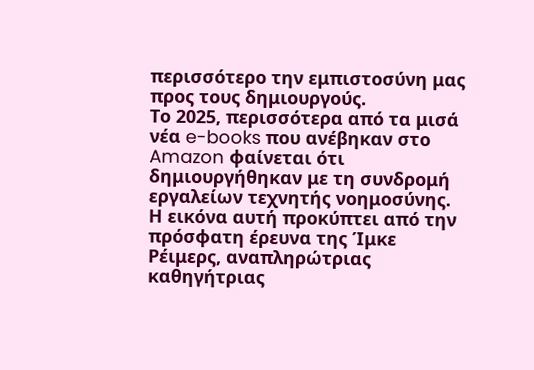περισσότερο την εμπιστοσύνη μας προς τους δημιουργούς.
Το 2025, περισσότερα από τα μισά νέα e-books που ανέβηκαν στο Amazon φαίνεται ότι δημιουργήθηκαν με τη συνδρομή εργαλείων τεχνητής νοημοσύνης. Η εικόνα αυτή προκύπτει από την πρόσφατη έρευνα της Ίμκε Ρέιμερς, αναπληρώτριας καθηγήτριας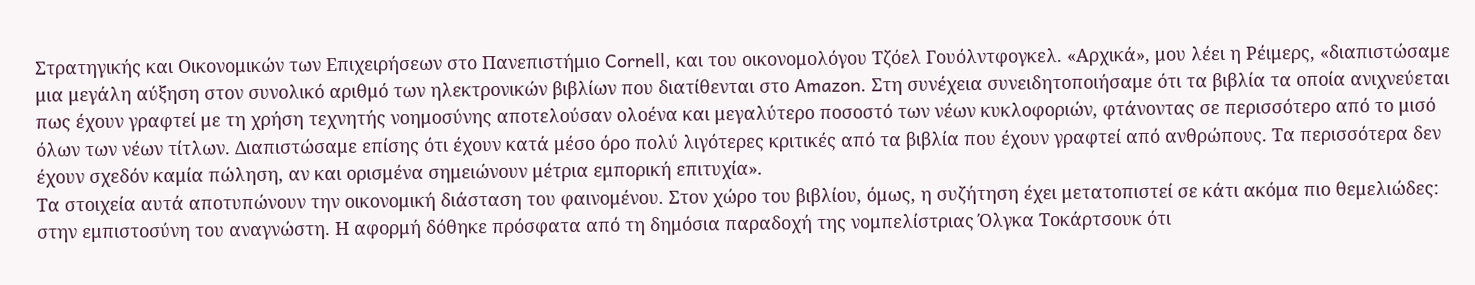Στρατηγικής και Οικονομικών των Επιχειρήσεων στο Πανεπιστήμιο Cornell, και του οικονομολόγου Τζόελ Γουόλντφογκελ. «Αρχικά», μου λέει η Ρέιμερς, «διαπιστώσαμε μια μεγάλη αύξηση στον συνολικό αριθμό των ηλεκτρονικών βιβλίων που διατίθενται στο Amazon. Στη συνέχεια συνειδητοποιήσαμε ότι τα βιβλία τα οποία ανιχνεύεται πως έχουν γραφτεί με τη χρήση τεχνητής νοημοσύνης αποτελούσαν ολοένα και μεγαλύτερο ποσοστό των νέων κυκλοφοριών, φτάνοντας σε περισσότερο από το μισό όλων των νέων τίτλων. Διαπιστώσαμε επίσης ότι έχουν κατά μέσο όρο πολύ λιγότερες κριτικές από τα βιβλία που έχουν γραφτεί από ανθρώπους. Τα περισσότερα δεν έχουν σχεδόν καμία πώληση, αν και ορισμένα σημειώνουν μέτρια εμπορική επιτυχία».
Τα στοιχεία αυτά αποτυπώνουν την οικονομική διάσταση του φαινομένου. Στον χώρο του βιβλίου, όμως, η συζήτηση έχει μετατοπιστεί σε κάτι ακόμα πιο θεμελιώδες: στην εμπιστοσύνη του αναγνώστη. Η αφορμή δόθηκε πρόσφατα από τη δημόσια παραδοχή της νομπελίστριας Όλγκα Τοκάρτσουκ ότι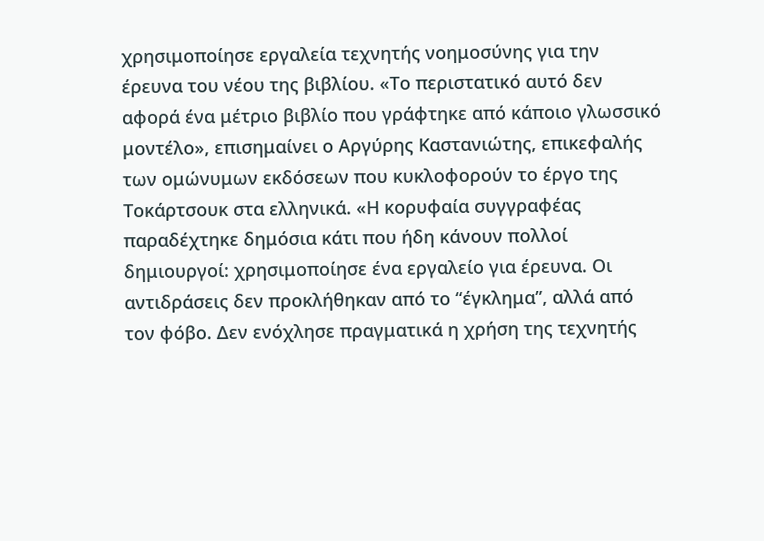χρησιμοποίησε εργαλεία τεχνητής νοημοσύνης για την έρευνα του νέου της βιβλίου. «Το περιστατικό αυτό δεν αφορά ένα μέτριο βιβλίο που γράφτηκε από κάποιο γλωσσικό μοντέλο», επισημαίνει ο Αργύρης Καστανιώτης, επικεφαλής των ομώνυμων εκδόσεων που κυκλοφορούν το έργο της Τοκάρτσουκ στα ελληνικά. «Η κορυφαία συγγραφέας παραδέχτηκε δημόσια κάτι που ήδη κάνουν πολλοί δημιουργοί: χρησιμοποίησε ένα εργαλείο για έρευνα. Οι αντιδράσεις δεν προκλήθηκαν από το “έγκλημα”, αλλά από τον φόβο. Δεν ενόχλησε πραγματικά η χρήση της τεχνητής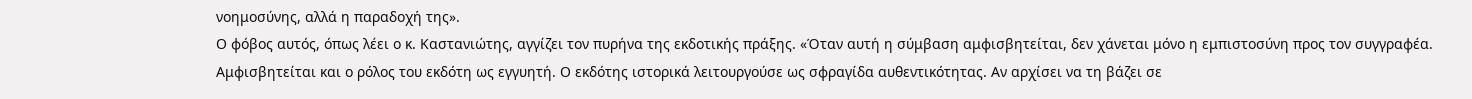νοημοσύνης, αλλά η παραδοχή της».
Ο φόβος αυτός, όπως λέει ο κ. Καστανιώτης, αγγίζει τον πυρήνα της εκδοτικής πράξης. «Όταν αυτή η σύμβαση αμφισβητείται, δεν χάνεται μόνο η εμπιστοσύνη προς τον συγγραφέα. Αμφισβητείται και ο ρόλος του εκδότη ως εγγυητή. Ο εκδότης ιστορικά λειτουργούσε ως σφραγίδα αυθεντικότητας. Αν αρχίσει να τη βάζει σε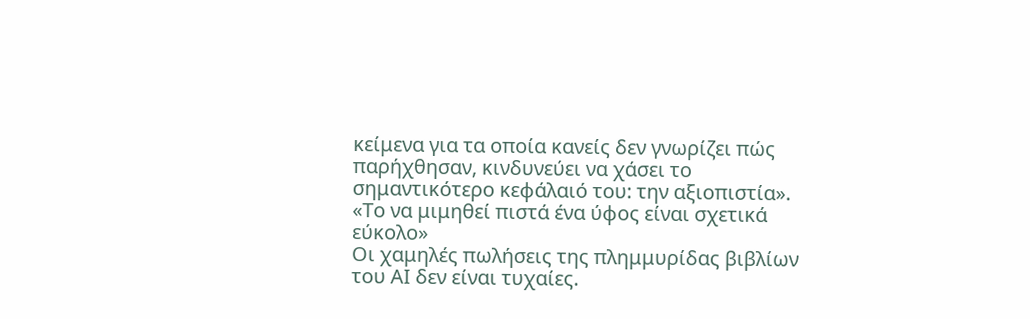κείμενα για τα οποία κανείς δεν γνωρίζει πώς παρήχθησαν, κινδυνεύει να χάσει το σημαντικότερο κεφάλαιό του: την αξιοπιστία».
«Το να μιμηθεί πιστά ένα ύφος είναι σχετικά εύκολο»
Οι χαμηλές πωλήσεις της πλημμυρίδας βιβλίων του ΑΙ δεν είναι τυχαίες.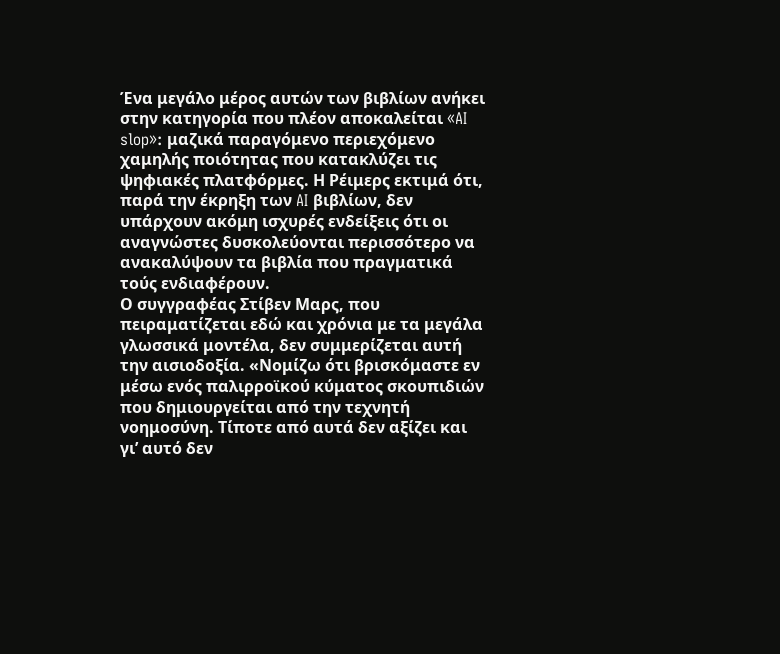Ένα μεγάλο μέρος αυτών των βιβλίων ανήκει στην κατηγορία που πλέον αποκαλείται «AI slop»: μαζικά παραγόμενο περιεχόμενο χαμηλής ποιότητας που κατακλύζει τις ψηφιακές πλατφόρμες. Η Ρέιμερς εκτιμά ότι, παρά την έκρηξη των AI βιβλίων, δεν υπάρχουν ακόμη ισχυρές ενδείξεις ότι οι αναγνώστες δυσκολεύονται περισσότερο να ανακαλύψουν τα βιβλία που πραγματικά τούς ενδιαφέρουν.
Ο συγγραφέας Στίβεν Μαρς, που πειραματίζεται εδώ και χρόνια με τα μεγάλα γλωσσικά μοντέλα, δεν συμμερίζεται αυτή την αισιοδοξία. «Νομίζω ότι βρισκόμαστε εν μέσω ενός παλιρροϊκού κύματος σκουπιδιών που δημιουργείται από την τεχνητή νοημοσύνη. Τίποτε από αυτά δεν αξίζει και γι’ αυτό δεν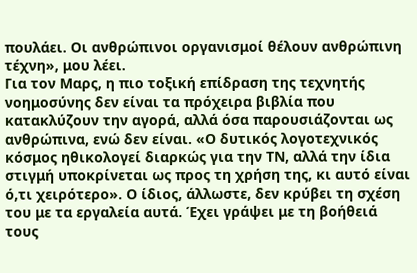πουλάει. Οι ανθρώπινοι οργανισμοί θέλουν ανθρώπινη τέχνη», μου λέει.
Για τον Μαρς, η πιο τοξική επίδραση της τεχνητής νοημοσύνης δεν είναι τα πρόχειρα βιβλία που κατακλύζουν την αγορά, αλλά όσα παρουσιάζονται ως ανθρώπινα, ενώ δεν είναι. «Ο δυτικός λογοτεχνικός κόσμος ηθικολογεί διαρκώς για την ΤΝ, αλλά την ίδια στιγμή υποκρίνεται ως προς τη χρήση της, κι αυτό είναι ό,τι χειρότερο». Ο ίδιος, άλλωστε, δεν κρύβει τη σχέση του με τα εργαλεία αυτά. Έχει γράψει με τη βοήθειά τους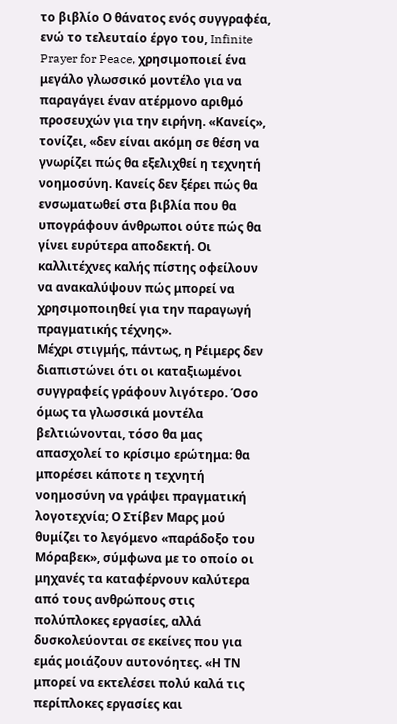το βιβλίο Ο θάνατος ενός συγγραφέα, ενώ το τελευταίο έργο του, Infinite Prayer for Peace, χρησιμοποιεί ένα μεγάλο γλωσσικό μοντέλο για να παραγάγει έναν ατέρμονο αριθμό προσευχών για την ειρήνη. «Κανείς», τονίζει, «δεν είναι ακόμη σε θέση να γνωρίζει πώς θα εξελιχθεί η τεχνητή νοημοσύνη. Κανείς δεν ξέρει πώς θα ενσωματωθεί στα βιβλία που θα υπογράφουν άνθρωποι ούτε πώς θα γίνει ευρύτερα αποδεκτή. Οι καλλιτέχνες καλής πίστης οφείλουν να ανακαλύψουν πώς μπορεί να χρησιμοποιηθεί για την παραγωγή πραγματικής τέχνης».
Μέχρι στιγμής, πάντως, η Ρέιμερς δεν διαπιστώνει ότι οι καταξιωμένοι συγγραφείς γράφουν λιγότερο. Όσο όμως τα γλωσσικά μοντέλα βελτιώνονται, τόσο θα μας απασχολεί το κρίσιμο ερώτημα: θα μπορέσει κάποτε η τεχνητή νοημοσύνη να γράψει πραγματική λογοτεχνία; Ο Στίβεν Μαρς μού θυμίζει το λεγόμενο «παράδοξο του Μόραβεκ», σύμφωνα με το οποίο οι μηχανές τα καταφέρνουν καλύτερα από τους ανθρώπους στις πολύπλοκες εργασίες, αλλά δυσκολεύονται σε εκείνες που για εμάς μοιάζουν αυτονόητες. «Η ΤΝ μπορεί να εκτελέσει πολύ καλά τις περίπλοκες εργασίες και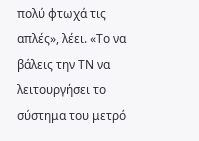πολύ φτωχά τις απλές», λέει. «Το να βάλεις την ΤΝ να λειτουργήσει το σύστημα του μετρό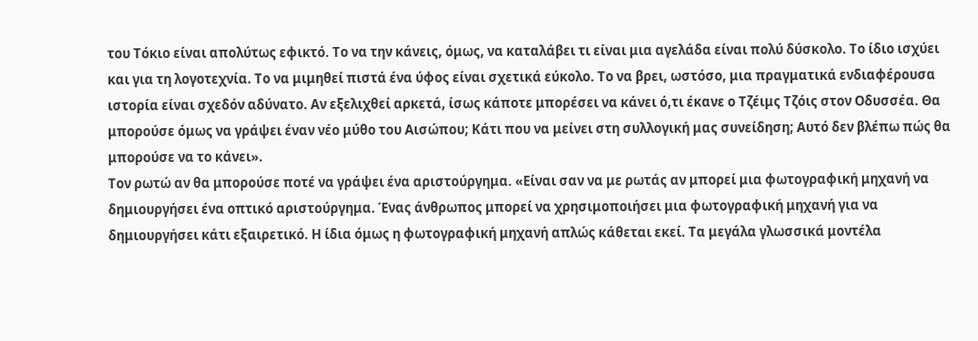του Τόκιο είναι απολύτως εφικτό. Το να την κάνεις, όμως, να καταλάβει τι είναι μια αγελάδα είναι πολύ δύσκολο. Το ίδιο ισχύει και για τη λογοτεχνία. Το να μιμηθεί πιστά ένα ύφος είναι σχετικά εύκολο. Το να βρει, ωστόσο, μια πραγματικά ενδιαφέρουσα ιστορία είναι σχεδόν αδύνατο. Αν εξελιχθεί αρκετά, ίσως κάποτε μπορέσει να κάνει ό,τι έκανε ο Τζέιμς Τζόις στον Οδυσσέα. Θα μπορούσε όμως να γράψει έναν νέο μύθο του Αισώπου; Κάτι που να μείνει στη συλλογική μας συνείδηση; Αυτό δεν βλέπω πώς θα μπορούσε να το κάνει».
Τον ρωτώ αν θα μπορούσε ποτέ να γράψει ένα αριστούργημα. «Είναι σαν να με ρωτάς αν μπορεί μια φωτογραφική μηχανή να δημιουργήσει ένα οπτικό αριστούργημα. Ένας άνθρωπος μπορεί να χρησιμοποιήσει μια φωτογραφική μηχανή για να δημιουργήσει κάτι εξαιρετικό. Η ίδια όμως η φωτογραφική μηχανή απλώς κάθεται εκεί. Τα μεγάλα γλωσσικά μοντέλα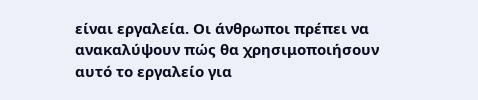είναι εργαλεία. Οι άνθρωποι πρέπει να ανακαλύψουν πώς θα χρησιμοποιήσουν αυτό το εργαλείο για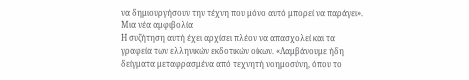να δημιουργήσουν την τέχνη που μόνο αυτό μπορεί να παράγει».
Μια νέα αμφιβολία
Η συζήτηση αυτή έχει αρχίσει πλέον να απασχολεί και τα γραφεία των ελληνικών εκδοτικών οίκων. «Λαμβάνουμε ήδη δείγματα μεταφρασμένα από τεχνητή νοημοσύνη, όπου το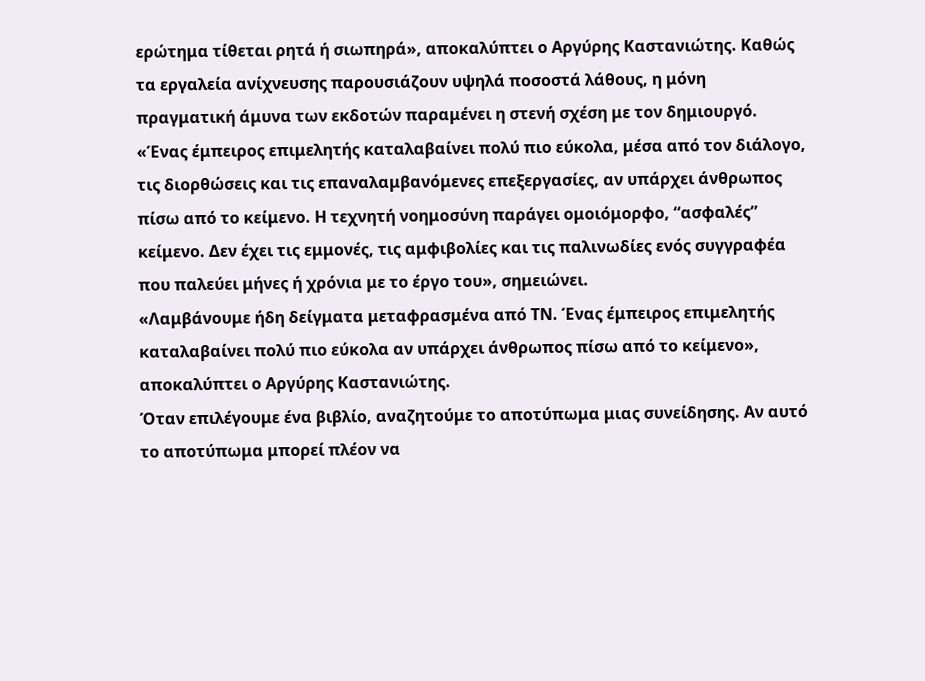ερώτημα τίθεται ρητά ή σιωπηρά», αποκαλύπτει ο Αργύρης Καστανιώτης. Καθώς τα εργαλεία ανίχνευσης παρουσιάζουν υψηλά ποσοστά λάθους, η μόνη πραγματική άμυνα των εκδοτών παραμένει η στενή σχέση με τον δημιουργό. «Ένας έμπειρος επιμελητής καταλαβαίνει πολύ πιο εύκολα, μέσα από τον διάλογο, τις διορθώσεις και τις επαναλαμβανόμενες επεξεργασίες, αν υπάρχει άνθρωπος πίσω από το κείμενο. Η τεχνητή νοημοσύνη παράγει ομοιόμορφο, “ασφαλές” κείμενο. Δεν έχει τις εμμονές, τις αμφιβολίες και τις παλινωδίες ενός συγγραφέα που παλεύει μήνες ή χρόνια με το έργο του», σημειώνει.
«Λαμβάνουμε ήδη δείγματα μεταφρασμένα από ΤΝ. Ένας έμπειρος επιμελητής καταλαβαίνει πολύ πιο εύκολα αν υπάρχει άνθρωπος πίσω από το κείμενο», αποκαλύπτει ο Αργύρης Καστανιώτης.
Όταν επιλέγουμε ένα βιβλίο, αναζητούμε το αποτύπωμα μιας συνείδησης. Αν αυτό το αποτύπωμα μπορεί πλέον να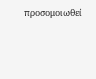προσομοιωθεί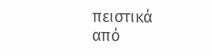πειστικά από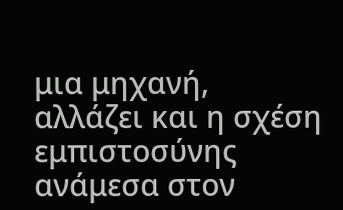μια μηχανή, αλλάζει και η σχέση εμπιστοσύνης ανάμεσα στον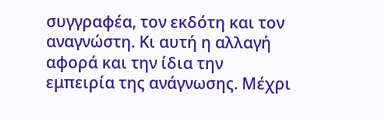συγγραφέα, τον εκδότη και τον αναγνώστη. Κι αυτή η αλλαγή αφορά και την ίδια την εμπειρία της ανάγνωσης. Μέχρι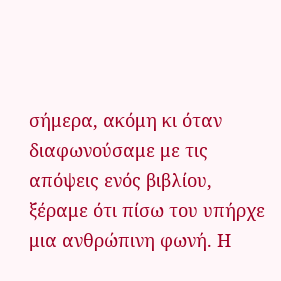σήμερα, ακόμη κι όταν διαφωνούσαμε με τις απόψεις ενός βιβλίου, ξέραμε ότι πίσω του υπήρχε μια ανθρώπινη φωνή. Η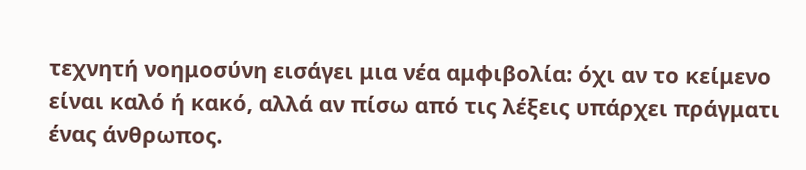τεχνητή νοημοσύνη εισάγει μια νέα αμφιβολία: όχι αν το κείμενο είναι καλό ή κακό, αλλά αν πίσω από τις λέξεις υπάρχει πράγματι ένας άνθρωπος.